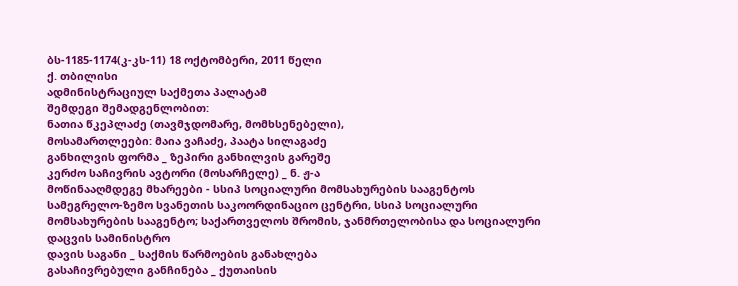ბს-1185-1174(კ-კს-11) 18 ოქტომბერი, 2011 წელი
ქ. თბილისი
ადმინისტრაციულ საქმეთა პალატამ
შემდეგი შემადგენლობით:
ნათია წკეპლაძე (თავმჯდომარე, მომხსენებელი),
მოსამართლეები: მაია ვაჩაძე, პაატა სილაგაძე
განხილვის ფორმა _ ზეპირი განხილვის გარეშე
კერძო საჩივრის ავტორი (მოსარჩელე) _ ნ. ჟ-ა
მოწინააღმდეგე მხარეები - სსიპ სოციალური მომსახურების სააგენტოს სამეგრელო-ზემო სვანეთის საკოორდინაციო ცენტრი, სსიპ სოციალური მომსახურების სააგენტო; საქართველოს შრომის, ჯანმრთელობისა და სოციალური დაცვის სამინისტრო
დავის საგანი _ საქმის წარმოების განახლება
გასაჩივრებული განჩინება _ ქუთაისის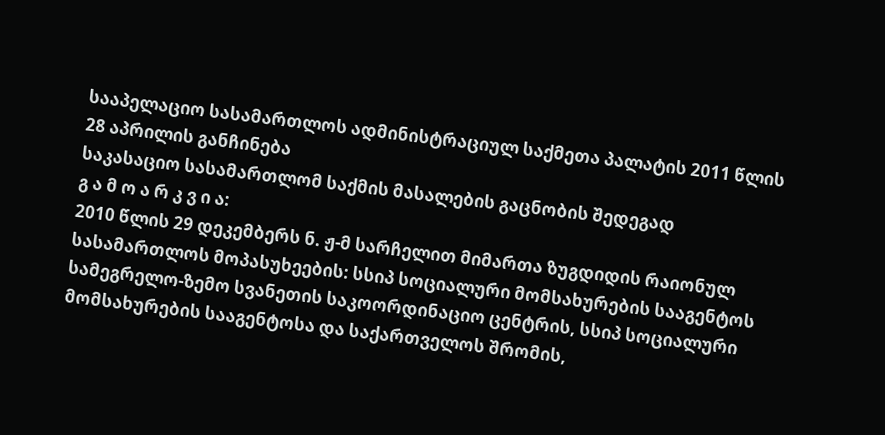სააპელაციო სასამართლოს ადმინისტრაციულ საქმეთა პალატის 2011 წლის 28 აპრილის განჩინება
საკასაციო სასამართლომ საქმის მასალების გაცნობის შედეგად
გ ა მ ო ა რ კ ვ ი ა:
2010 წლის 29 დეკემბერს ნ. ჟ-მ სარჩელით მიმართა ზუგდიდის რაიონულ სასამართლოს მოპასუხეების: სსიპ სოციალური მომსახურების სააგენტოს სამეგრელო-ზემო სვანეთის საკოორდინაციო ცენტრის, სსიპ სოციალური მომსახურების სააგენტოსა და საქართველოს შრომის,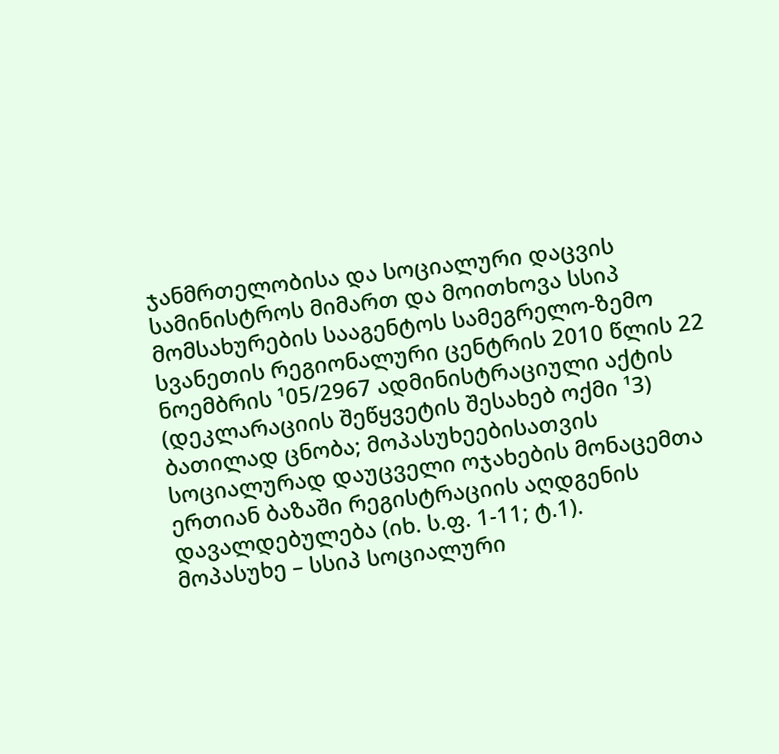ჯანმრთელობისა და სოციალური დაცვის სამინისტროს მიმართ და მოითხოვა სსიპ მომსახურების სააგენტოს სამეგრელო-ზემო სვანეთის რეგიონალური ცენტრის 2010 წლის 22 ნოემბრის ¹05/2967 ადმინისტრაციული აქტის (დეკლარაციის შეწყვეტის შესახებ ოქმი ¹3) ბათილად ცნობა; მოპასუხეებისათვის სოციალურად დაუცველი ოჯახების მონაცემთა ერთიან ბაზაში რეგისტრაციის აღდგენის დავალდებულება (იხ. ს.ფ. 1-11; ტ.1).
მოპასუხე – სსიპ სოციალური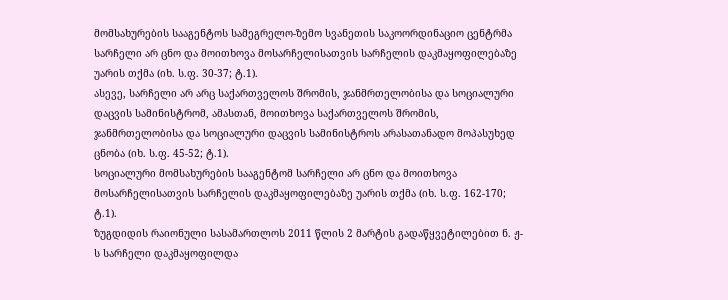მომსახურების სააგენტოს სამეგრელო-ზემო სვანეთის საკოორდინაციო ცენტრმა სარჩელი არ ცნო და მოითხოვა მოსარჩელისათვის სარჩელის დაკმაყოფილებაზე უარის თქმა (იხ. ს.ფ. 30-37; ტ.1).
ასევე, სარჩელი არ არც საქართველოს შრომის, ჯანმრთელობისა და სოციალური დაცვის სამინისტრომ, ამასთან, მოითხოვა საქართველოს შრომის, ჯანმრთელობისა და სოციალური დაცვის სამინისტროს არასათანადო მოპასუხედ ცნობა (იხ. ს.ფ. 45-52; ტ.1).
სოციალური მომსახურების სააგენტომ სარჩელი არ ცნო და მოითხოვა მოსარჩელისათვის სარჩელის დაკმაყოფილებაზე უარის თქმა (იხ. ს.ფ. 162-170; ტ.1).
ზუგდიდის რაიონული სასამართლოს 2011 წლის 2 მარტის გადაწყვეტილებით ნ. ჟ-ს სარჩელი დაკმაყოფილდა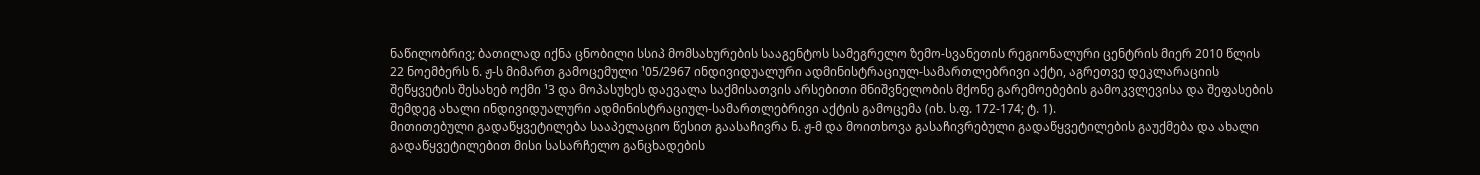ნაწილობრივ; ბათილად იქნა ცნობილი სსიპ მომსახურების სააგენტოს სამეგრელო ზემო-სვანეთის რეგიონალური ცენტრის მიერ 2010 წლის 22 ნოემბერს ნ. ჟ-ს მიმართ გამოცემული ¹05/2967 ინდივიდუალური ადმინისტრაციულ-სამართლებრივი აქტი, აგრეთვე დეკლარაციის შეწყვეტის შესახებ ოქმი ¹3 და მოპასუხეს დაევალა საქმისათვის არსებითი მნიშვნელობის მქონე გარემოებების გამოკვლევისა და შეფასების შემდეგ ახალი ინდივიდუალური ადმინისტრაციულ-სამართლებრივი აქტის გამოცემა (იხ. ს.ფ. 172-174; ტ. 1).
მითითებული გადაწყვეტილება სააპელაციო წესით გაასაჩივრა ნ. ჟ-მ და მოითხოვა გასაჩივრებული გადაწყვეტილების გაუქმება და ახალი გადაწყვეტილებით მისი სასარჩელო განცხადების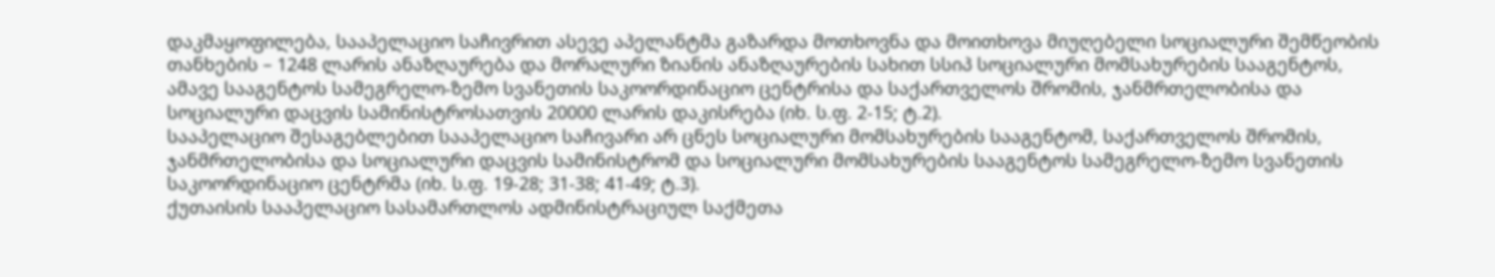დაკმაყოფილება, სააპელაციო საჩივრით ასევე აპელანტმა გაზარდა მოთხოვნა და მოითხოვა მიუღებელი სოციალური შემწეობის თანხების – 1248 ლარის ანაზღაურება და მორალური ზიანის ანაზღაურების სახით სსიპ სოციალური მომსახურების სააგენტოს, ამავე სააგენტოს სამეგრელო-ზემო სვანეთის საკოორდინაციო ცენტრისა და საქართველოს შრომის, ჯანმრთელობისა და სოციალური დაცვის სამინისტროსათვის 20000 ლარის დაკისრება (იხ. ს.ფ. 2-15; ტ.2).
სააპელაციო შესაგებლებით სააპელაციო საჩივარი არ ცნეს სოციალური მომსახურების სააგენტომ, საქართველოს შრომის, ჯანმრთელობისა და სოციალური დაცვის სამინისტრომ და სოციალური მომსახურების სააგენტოს სამეგრელო-ზემო სვანეთის საკოორდინაციო ცენტრმა (იხ. ს.ფ. 19-28; 31-38; 41-49; ტ.3).
ქუთაისის სააპელაციო სასამართლოს ადმინისტრაციულ საქმეთა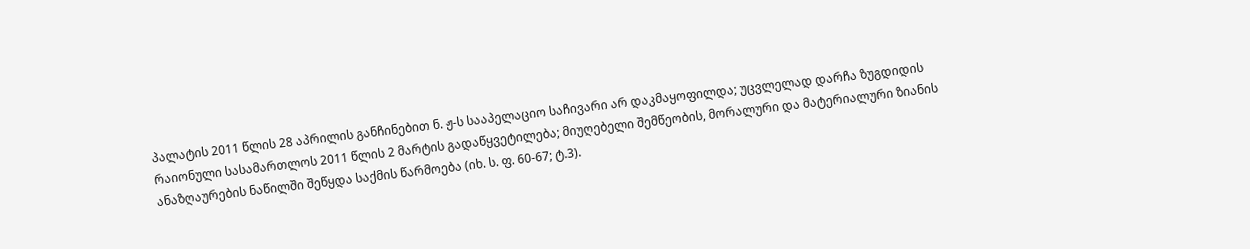პალატის 2011 წლის 28 აპრილის განჩინებით ნ. ჟ-ს სააპელაციო საჩივარი არ დაკმაყოფილდა; უცვლელად დარჩა ზუგდიდის რაიონული სასამართლოს 2011 წლის 2 მარტის გადაწყვეტილება; მიუღებელი შემწეობის, მორალური და მატერიალური ზიანის ანაზღაურების ნაწილში შეწყდა საქმის წარმოება (იხ. ს. ფ. 60-67; ტ.3).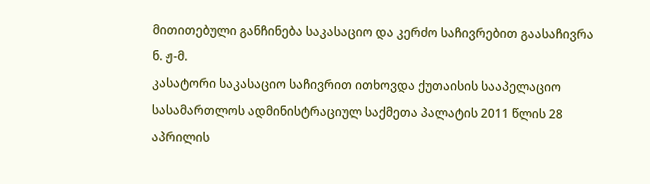მითითებული განჩინება საკასაციო და კერძო საჩივრებით გაასაჩივრა ნ. ჟ-მ.
კასატორი საკასაციო საჩივრით ითხოვდა ქუთაისის სააპელაციო სასამართლოს ადმინისტრაციულ საქმეთა პალატის 2011 წლის 28 აპრილის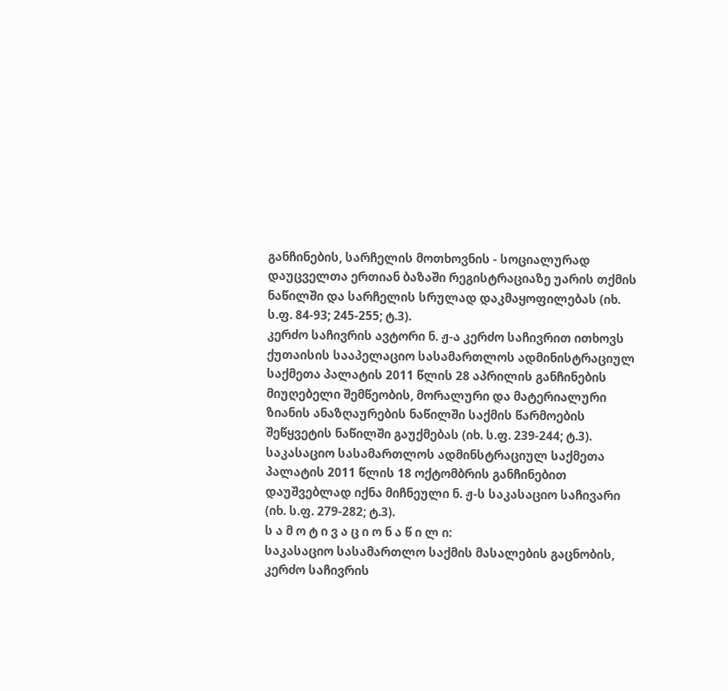განჩინების, სარჩელის მოთხოვნის - სოციალურად დაუცველთა ერთიან ბაზაში რეგისტრაციაზე უარის თქმის ნაწილში და სარჩელის სრულად დაკმაყოფილებას (იხ. ს.ფ. 84-93; 245-255; ტ.3).
კერძო საჩივრის ავტორი ნ. ჟ-ა კერძო საჩივრით ითხოვს ქუთაისის სააპელაციო სასამართლოს ადმინისტრაციულ საქმეთა პალატის 2011 წლის 28 აპრილის განჩინების მიუღებელი შემწეობის, მორალური და მატერიალური ზიანის ანაზღაურების ნაწილში საქმის წარმოების შეწყვეტის ნაწილში გაუქმებას (იხ. ს.ფ. 239-244; ტ.3).
საკასაციო სასამართლოს ადმინსტრაციულ საქმეთა პალატის 2011 წლის 18 ოქტომბრის განჩინებით დაუშვებლად იქნა მიჩნეული ნ. ჟ-ს საკასაციო საჩივარი (იხ. ს.ფ. 279-282; ტ.3).
ს ა მ ო ტ ი ვ ა ც ი ო ნ ა წ ი ლ ი:
საკასაციო სასამართლო საქმის მასალების გაცნობის, კერძო საჩივრის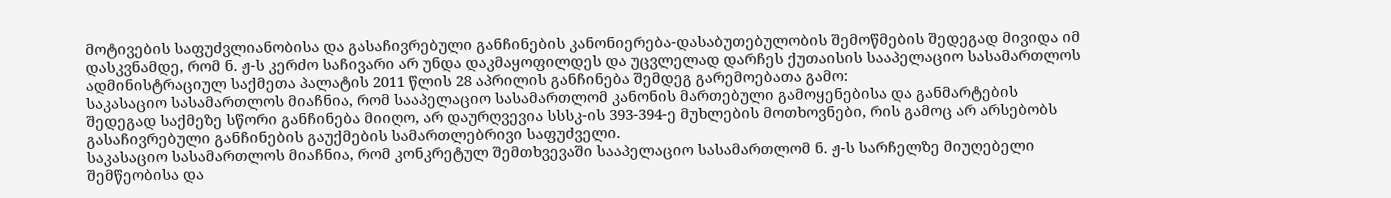მოტივების საფუძვლიანობისა და გასაჩივრებული განჩინების კანონიერება-დასაბუთებულობის შემოწმების შედეგად მივიდა იმ დასკვნამდე, რომ ნ. ჟ-ს კერძო საჩივარი არ უნდა დაკმაყოფილდეს და უცვლელად დარჩეს ქუთაისის სააპელაციო სასამართლოს ადმინისტრაციულ საქმეთა პალატის 2011 წლის 28 აპრილის განჩინება შემდეგ გარემოებათა გამო:
საკასაციო სასამართლოს მიაჩნია, რომ სააპელაციო სასამართლომ კანონის მართებული გამოყენებისა და განმარტების შედეგად საქმეზე სწორი განჩინება მიიღო, არ დაურღვევია სსსკ-ის 393-394-ე მუხლების მოთხოვნები, რის გამოც არ არსებობს გასაჩივრებული განჩინების გაუქმების სამართლებრივი საფუძველი.
საკასაციო სასამართლოს მიაჩნია, რომ კონკრეტულ შემთხვევაში სააპელაციო სასამართლომ ნ. ჟ-ს სარჩელზე მიუღებელი შემწეობისა და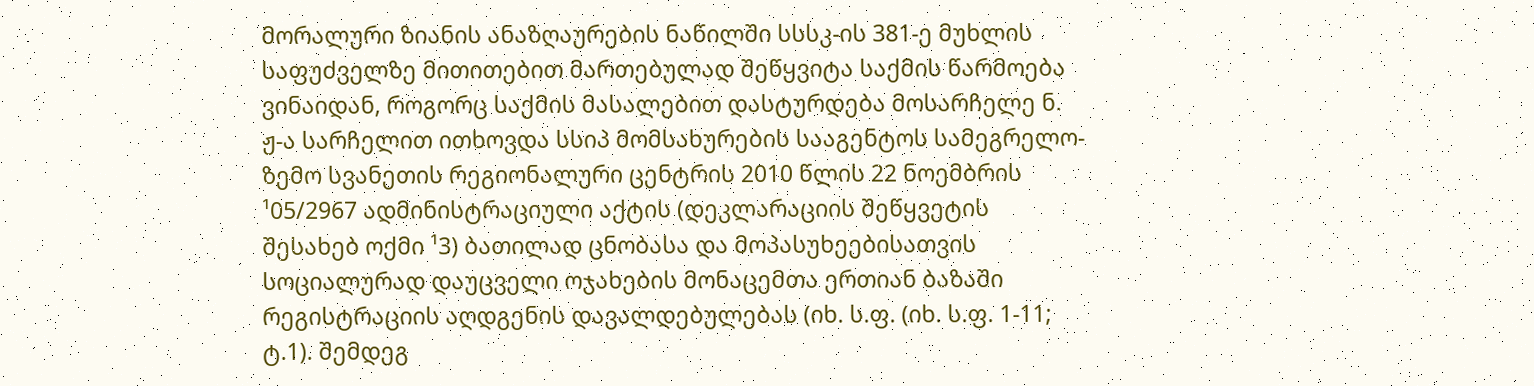მორალური ზიანის ანაზღაურების ნაწილში სსსკ-ის 381-ე მუხლის საფუძველზე მითითებით მართებულად შეწყვიტა საქმის წარმოება ვინაიდან, როგორც საქმის მასალებით დასტურდება მოსარჩელე ნ. ჟ-ა სარჩელით ითხოვდა სსიპ მომსახურების სააგენტოს სამეგრელო-ზემო სვანეთის რეგიონალური ცენტრის 2010 წლის 22 ნოემბრის ¹05/2967 ადმინისტრაციული აქტის (დეკლარაციის შეწყვეტის შესახებ ოქმი ¹3) ბათილად ცნობასა და მოპასუხეებისათვის სოციალურად დაუცველი ოჯახების მონაცემთა ერთიან ბაზაში რეგისტრაციის აღდგენის დავალდებულებას (იხ. ს.ფ. (იხ. ს.ფ. 1-11; ტ.1). შემდეგ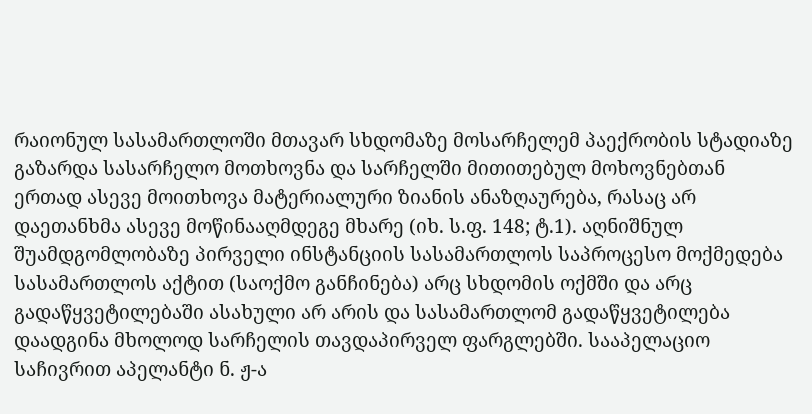რაიონულ სასამართლოში მთავარ სხდომაზე მოსარჩელემ პაექრობის სტადიაზე გაზარდა სასარჩელო მოთხოვნა და სარჩელში მითითებულ მოხოვნებთან ერთად ასევე მოითხოვა მატერიალური ზიანის ანაზღაურება, რასაც არ დაეთანხმა ასევე მოწინააღმდეგე მხარე (იხ. ს.ფ. 148; ტ.1). აღნიშნულ შუამდგომლობაზე პირველი ინსტანციის სასამართლოს საპროცესო მოქმედება სასამართლოს აქტით (საოქმო განჩინება) არც სხდომის ოქმში და არც გადაწყვეტილებაში ასახული არ არის და სასამართლომ გადაწყვეტილება დაადგინა მხოლოდ სარჩელის თავდაპირველ ფარგლებში. სააპელაციო საჩივრით აპელანტი ნ. ჟ-ა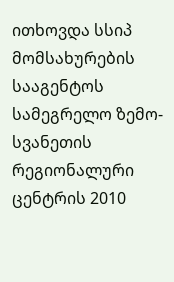ითხოვდა სსიპ მომსახურების სააგენტოს სამეგრელო ზემო-სვანეთის რეგიონალური ცენტრის 2010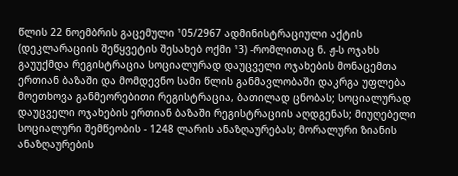წლის 22 ნოემბრის გაცემული ¹05/2967 ადმინისტრაციული აქტის (დეკლარაციის შეწყვეტის შესახებ ოქმი ¹3) -რომლითაც ნ. ჟ-ს ოჯახს გაუუქმდა რეგისტრაცია სოციალურად დაუცველი ოჯახების მონაცემთა ერთიან ბაზაში და მომდევნო სამი წლის განმავლობაში დაკრგა უფლება მოეთხოვა განმეორებითი რეგისტრაცია, ბათილად ცნობას; სოციალურად დაუცველი ოჯახების ერთიან ბაზაში რეგისტრაციის აღდგენას; მიუღებელი სოციალური შემწეობის - 1248 ლარის ანაზღაურებას; მორალური ზიანის ანაზღაურების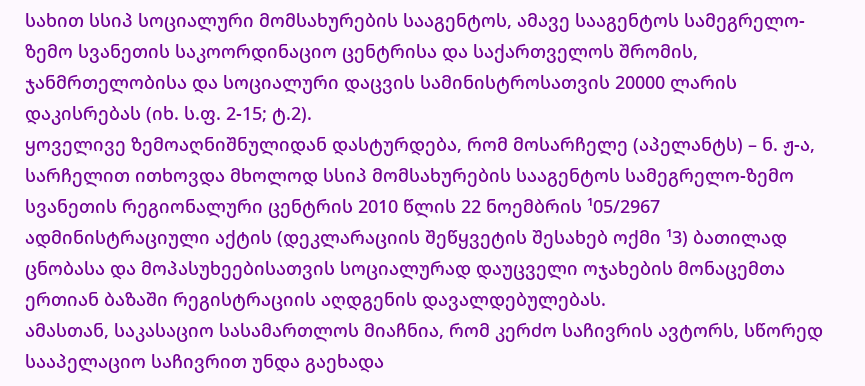სახით სსიპ სოციალური მომსახურების სააგენტოს, ამავე სააგენტოს სამეგრელო-ზემო სვანეთის საკოორდინაციო ცენტრისა და საქართველოს შრომის, ჯანმრთელობისა და სოციალური დაცვის სამინისტროსათვის 20000 ლარის დაკისრებას (იხ. ს.ფ. 2-15; ტ.2).
ყოველივე ზემოაღნიშნულიდან დასტურდება, რომ მოსარჩელე (აპელანტს) – ნ. ჟ-ა, სარჩელით ითხოვდა მხოლოდ სსიპ მომსახურების სააგენტოს სამეგრელო-ზემო სვანეთის რეგიონალური ცენტრის 2010 წლის 22 ნოემბრის ¹05/2967 ადმინისტრაციული აქტის (დეკლარაციის შეწყვეტის შესახებ ოქმი ¹3) ბათილად ცნობასა და მოპასუხეებისათვის სოციალურად დაუცველი ოჯახების მონაცემთა ერთიან ბაზაში რეგისტრაციის აღდგენის დავალდებულებას.
ამასთან, საკასაციო სასამართლოს მიაჩნია, რომ კერძო საჩივრის ავტორს, სწორედ სააპელაციო საჩივრით უნდა გაეხადა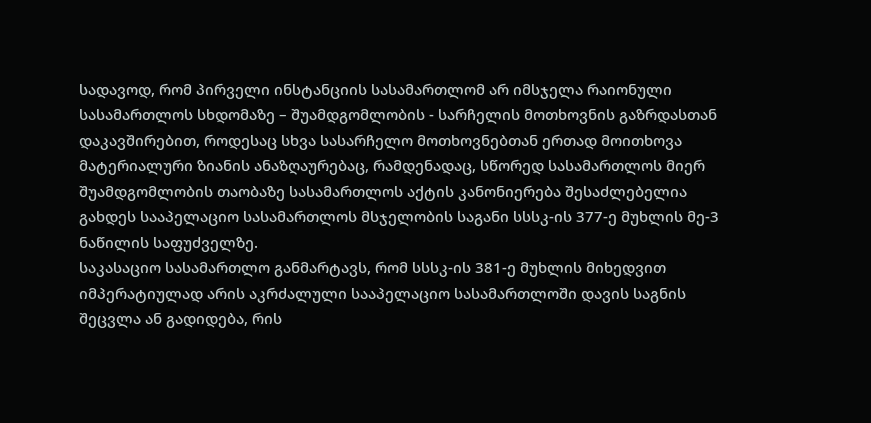სადავოდ, რომ პირველი ინსტანციის სასამართლომ არ იმსჯელა რაიონული სასამართლოს სხდომაზე – შუამდგომლობის - სარჩელის მოთხოვნის გაზრდასთან დაკავშირებით, როდესაც სხვა სასარჩელო მოთხოვნებთან ერთად მოითხოვა მატერიალური ზიანის ანაზღაურებაც, რამდენადაც, სწორედ სასამართლოს მიერ შუამდგომლობის თაობაზე სასამართლოს აქტის კანონიერება შესაძლებელია გახდეს სააპელაციო სასამართლოს მსჯელობის საგანი სსსკ-ის 377-ე მუხლის მე-3 ნაწილის საფუძველზე.
საკასაციო სასამართლო განმარტავს, რომ სსსკ-ის 381-ე მუხლის მიხედვით იმპერატიულად არის აკრძალული სააპელაციო სასამართლოში დავის საგნის შეცვლა ან გადიდება, რის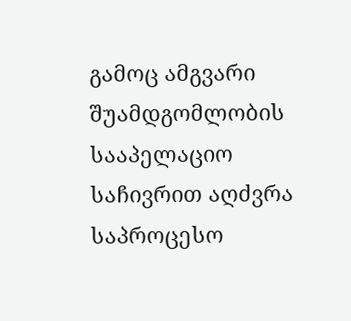გამოც ამგვარი შუამდგომლობის სააპელაციო საჩივრით აღძვრა საპროცესო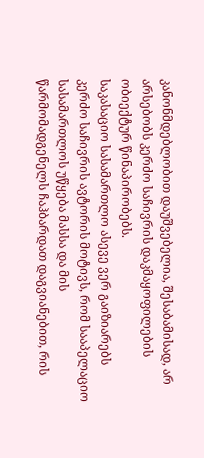კანონმდებლობით დაუშვებელია, შესაბამისად, არ არსებობს კერძო საჩივრის დაკმაყოფილების ობიექტურ წინაპირობებს.
საკასაციო სასამართლო ასევე ვერ გაიზიარებს კერძო საჩივრის ავტორის მოტივს, რომ სააპელაციო სასამართლოს უწყება მასსა და მის წარმომადგენელს ჩაჰბარდათ დაგვიანებით, რის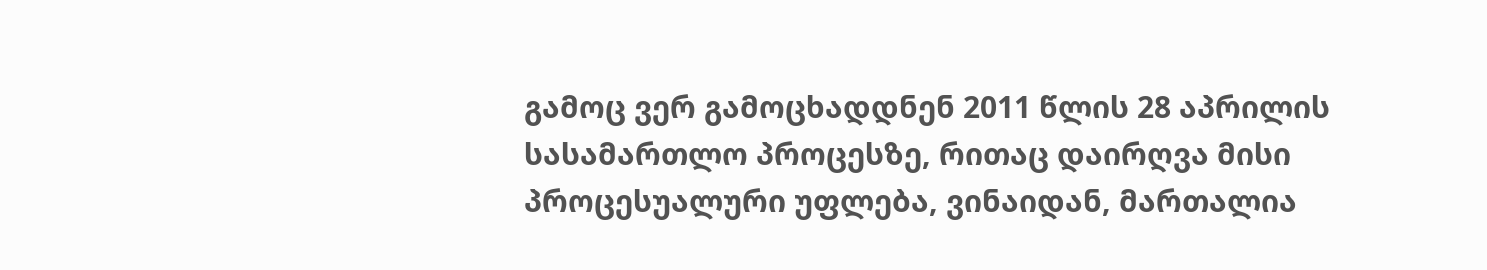გამოც ვერ გამოცხადდნენ 2011 წლის 28 აპრილის სასამართლო პროცესზე, რითაც დაირღვა მისი პროცესუალური უფლება, ვინაიდან, მართალია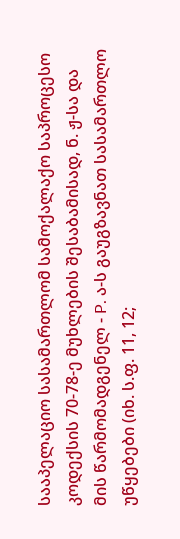სააპელაციო სასამართლომ სამოქალაქო საპროცესო კოდექსის 70-78-ე მუხლების შესაბამისად, ნ. ჟ-სა და მის წარმომადგენელ - P. ა-ს გაუგზავნათ სასამართლო უწყებები (იხ. ს.ფ. 11, 12;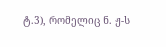ტ.3), რომელიც ნ. ჟ-ს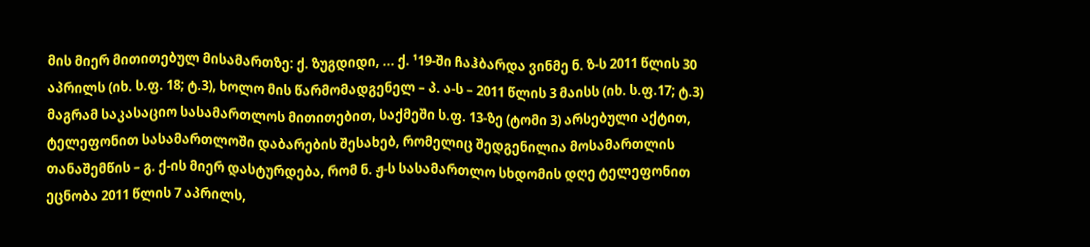მის მიერ მითითებულ მისამართზე: ქ. ზუგდიდი, ... ქ. ¹19-ში ჩაჰბარდა ვინმე ნ. ზ-ს 2011 წლის 30 აპრილს (იხ. ს.ფ. 18; ტ.3), ხოლო მის წარმომადგენელ – პ. ა-ს – 2011 წლის 3 მაისს (იხ. ს.ფ.17; ტ.3) მაგრამ საკასაციო სასამართლოს მითითებით, საქმეში ს.ფ. 13-ზე (ტომი 3) არსებული აქტით, ტელეფონით სასამართლოში დაბარების შესახებ, რომელიც შედგენილია მოსამართლის თანაშემწის – გ. ქ-ის მიერ დასტურდება, რომ ნ. ჟ-ს სასამართლო სხდომის დღე ტელეფონით ეცნობა 2011 წლის 7 აპრილს,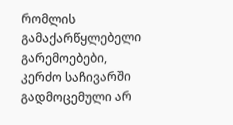რომლის გამაქარწყლებელი გარემოებები, კერძო საჩივარში გადმოცემული არ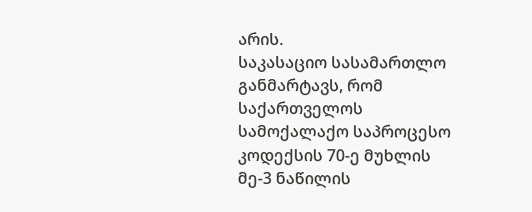არის.
საკასაციო სასამართლო განმარტავს, რომ საქართველოს სამოქალაქო საპროცესო კოდექსის 70-ე მუხლის მე-3 ნაწილის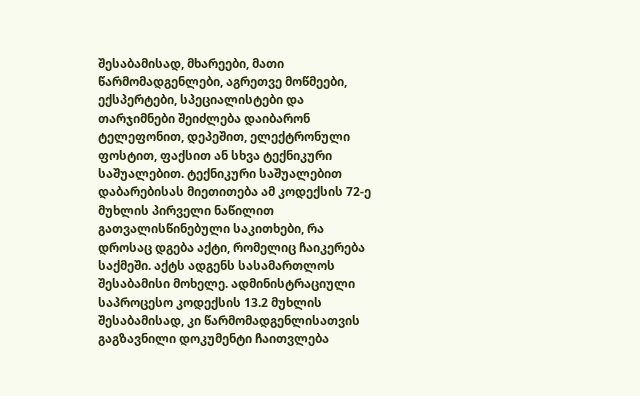შესაბამისად, მხარეები, მათი წარმომადგენლები, აგრეთვე მოწმეები, ექსპერტები, სპეციალისტები და თარჯიმნები შეიძლება დაიბარონ ტელეფონით, დეპეშით, ელექტრონული ფოსტით, ფაქსით ან სხვა ტექნიკური საშუალებით. ტექნიკური საშუალებით დაბარებისას მიეთითება ამ კოდექსის 72-ე მუხლის პირველი ნაწილით გათვალისწინებული საკითხები, რა დროსაც დგება აქტი, რომელიც ჩაიკერება საქმეში. აქტს ადგენს სასამართლოს შესაბამისი მოხელე. ადმინისტრაციული საპროცესო კოდექსის 13.2 მუხლის შესაბამისად, კი წარმომადგენლისათვის გაგზავნილი დოკუმენტი ჩაითვლება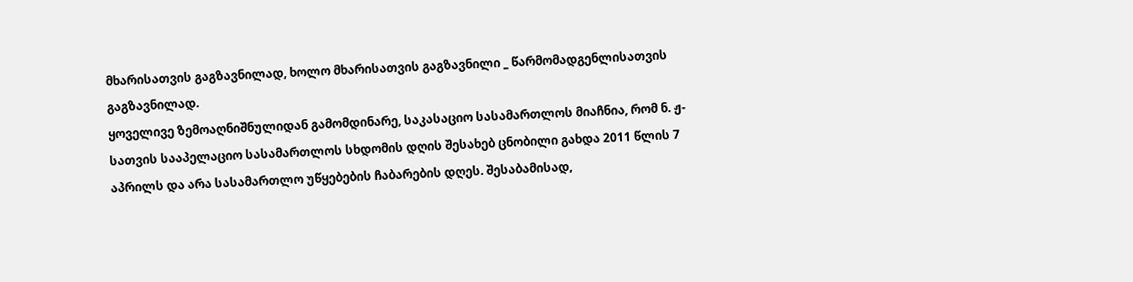მხარისათვის გაგზავნილად, ხოლო მხარისათვის გაგზავნილი _ წარმომადგენლისათვის გაგზავნილად.
ყოველივე ზემოაღნიშნულიდან გამომდინარე, საკასაციო სასამართლოს მიაჩნია, რომ ნ. ჟ-სათვის სააპელაციო სასამართლოს სხდომის დღის შესახებ ცნობილი გახდა 2011 წლის 7 აპრილს და არა სასამართლო უწყებების ჩაბარების დღეს. შესაბამისად,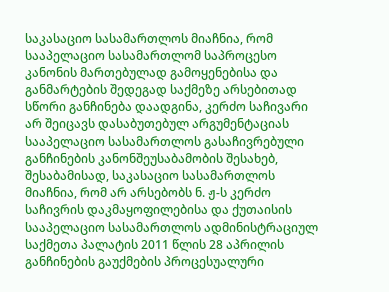საკასაციო სასამართლოს მიაჩნია, რომ სააპელაციო სასამართლომ საპროცესო კანონის მართებულად გამოყენებისა და განმარტების შედეგად საქმეზე არსებითად სწორი განჩინება დაადგინა, კერძო საჩივარი არ შეიცავს დასაბუთებულ არგუმენტაციას სააპელაციო სასამართლოს გასაჩივრებული განჩინების კანონშეუსაბამობის შესახებ, შესაბამისად, საკასაციო სასამართლოს მიაჩნია, რომ არ არსებობს ნ. ჟ-ს კერძო საჩივრის დაკმაყოფილებისა და ქუთაისის სააპელაციო სასამართლოს ადმინისტრაციულ საქმეთა პალატის 2011 წლის 28 აპრილის განჩინების გაუქმების პროცესუალური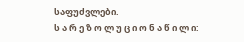საფუძვლები.
ს ა რ ე ზ ო ლ უ ც ი ო ნ ა წ ი ლ ი: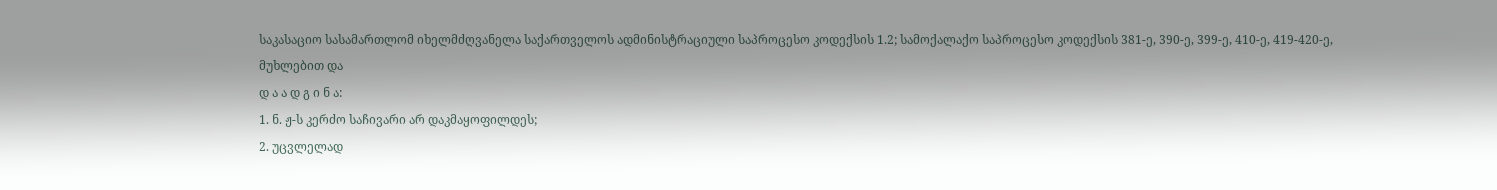საკასაციო სასამართლომ იხელმძღვანელა საქართველოს ადმინისტრაციული საპროცესო კოდექსის 1.2; სამოქალაქო საპროცესო კოდექსის 381-ე, 390-ე, 399-ე, 410-ე, 419-420-ე, მუხლებით და
დ ა ა დ გ ი ნ ა:
1. ნ. ჟ-ს კერძო საჩივარი არ დაკმაყოფილდეს;
2. უცვლელად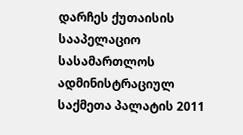დარჩეს ქუთაისის სააპელაციო სასამართლოს ადმინისტრაციულ საქმეთა პალატის 2011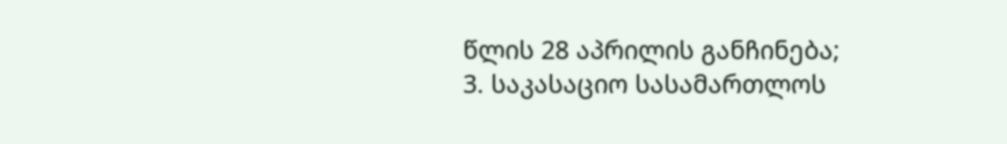წლის 28 აპრილის განჩინება;
3. საკასაციო სასამართლოს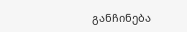განჩინება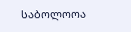საბოლოოა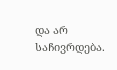და არ საჩივრდება.